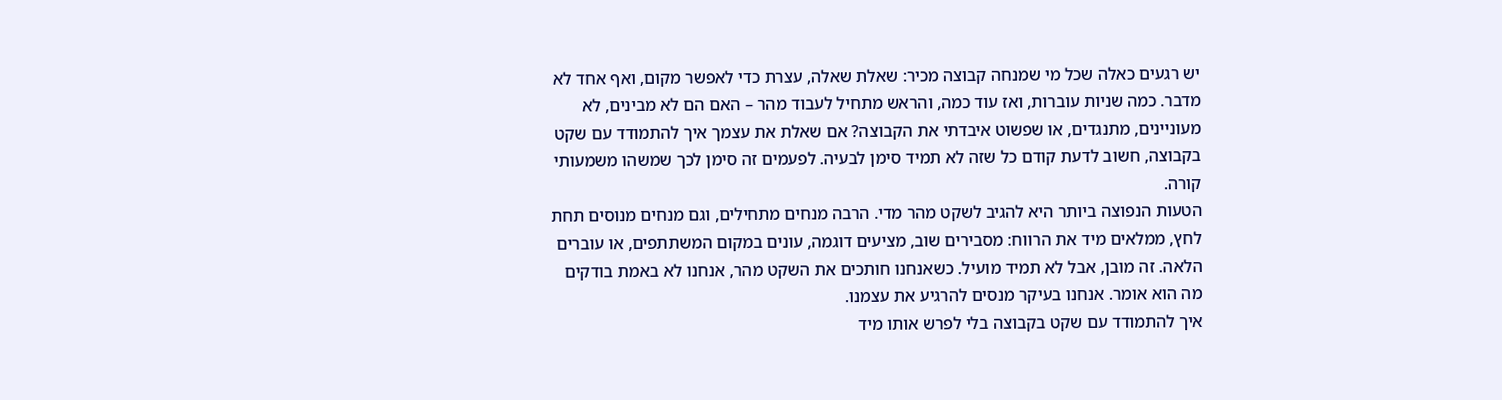יש רגעים כאלה שכל מי שמנחה קבוצה מכיר: שאלת שאלה, עצרת כדי לאפשר מקום, ואף אחד לא מדבר. כמה שניות עוברות, ואז עוד כמה, והראש מתחיל לעבוד מהר – האם הם לא מבינים, לא מעוניינים, מתנגדים, או שפשוט איבדתי את הקבוצה? אם שאלת את עצמך איך להתמודד עם שקט בקבוצה, חשוב לדעת קודם כל שזה לא תמיד סימן לבעיה. לפעמים זה סימן לכך שמשהו משמעותי קורה.
הטעות הנפוצה ביותר היא להגיב לשקט מהר מדי. הרבה מנחים מתחילים, וגם מנחים מנוסים תחת לחץ, ממלאים מיד את הרווח: מסבירים שוב, מציעים דוגמה, עונים במקום המשתתפים, או עוברים הלאה. זה מובן, אבל לא תמיד מועיל. כשאנחנו חותכים את השקט מהר, אנחנו לא באמת בודקים מה הוא אומר. אנחנו בעיקר מנסים להרגיע את עצמנו.
איך להתמודד עם שקט בקבוצה בלי לפרש אותו מיד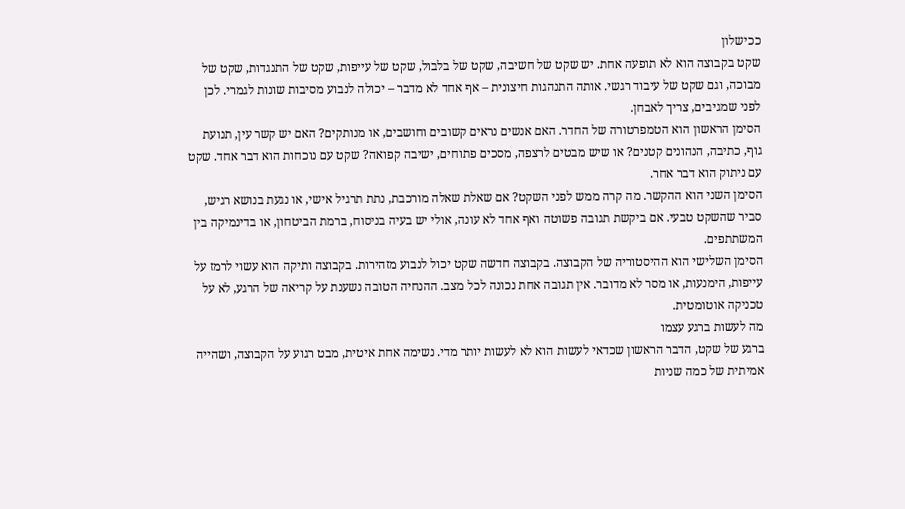ככישלון
שקט בקבוצה הוא לא תופעה אחת. יש שקט של חשיבה, שקט של בלבול, שקט של עייפות, שקט של התנגדות, שקט של מבוכה, וגם שקט של עיבוד רגשי. אותה התנהגות חיצונית – אף אחד לא מדבר – יכולה לנבוע מסיבות שונות לגמרי. לכן לפני שמגיבים, צריך לאבחן.
הסימן הראשון הוא הטמפרטורה של החדר. האם אנשים נראים קשובים וחושבים, או מנותקים? האם יש קשר עין, תנועת גוף, כתיבה, הנהונים קטנים? או שיש מבטים לרצפה, מסכים פתוחים, ישיבה קפואה? שקט עם נוכחות הוא דבר אחד. שקט עם ניתוק הוא דבר אחר.
הסימן השני הוא ההקשר. מה קרה ממש לפני השקט? אם שאלת שאלה מורכבת, נתת תרגיל אישי, או נגעת בנושא רגיש, סביר שהשקט טבעי. אם ביקשת תגובה פשוטה ואף אחד לא עונה, אולי יש בעיה בניסוח, ברמת הביטחון, או בדינמיקה בין המשתתפים.
הסימן השלישי הוא ההיסטוריה של הקבוצה. בקבוצה חדשה שקט יכול לנבוע מזהירות. בקבוצה ותיקה הוא עשוי לרמז על עייפות, הימנעות, או מסר לא מדובר. אין תגובה אחת נכונה לכל מצב. ההנחיה הטובה נשענת על קריאה של הרגע, לא על טכניקה אוטומטית.
מה לעשות ברגע עצמו
ברגע של שקט, הדבר הראשון שכדאי לעשות הוא לא לעשות יותר מדי. נשימה אחת איטית, מבט רגוע על הקבוצה, ושהייה אמיתית של כמה שניות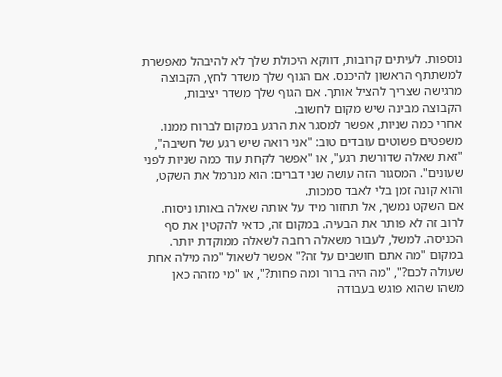נוספות. לעיתים קרובות, דווקא היכולת שלך לא להיבהל מאפשרת למשתתף הראשון להיכנס. אם הגוף שלך משדר לחץ, הקבוצה מרגישה שצריך להציל אותך. אם הגוף שלך משדר יציבות, הקבוצה מבינה שיש מקום לחשוב.
אחרי כמה שניות, אפשר למסגר את הרגע במקום לברוח ממנו. משפטים פשוטים עובדים טוב: "אני רואה שיש רגע של חשיבה", "זאת שאלה שדורשת רגע", או "אפשר לקחת עוד כמה שניות לפני שעונים". המסגור הזה עושה שני דברים: הוא מנרמל את השקט, והוא קונה זמן בלי לאבד סמכות.
אם השקט נמשך, אל תחזור מיד על אותה שאלה באותו ניסוח. לרוב זה לא פותר את הבעיה. במקום זה, כדאי להקטין את סף הכניסה. למשל, לעבור משאלה רחבה לשאלה ממוקדת יותר. במקום "מה אתם חושבים על זה?" אפשר לשאול "מה מילה אחת שעולה לכם?", "מה היה ברור ומה פחות?", או "מי מזהה כאן משהו שהוא פוגש בעבודה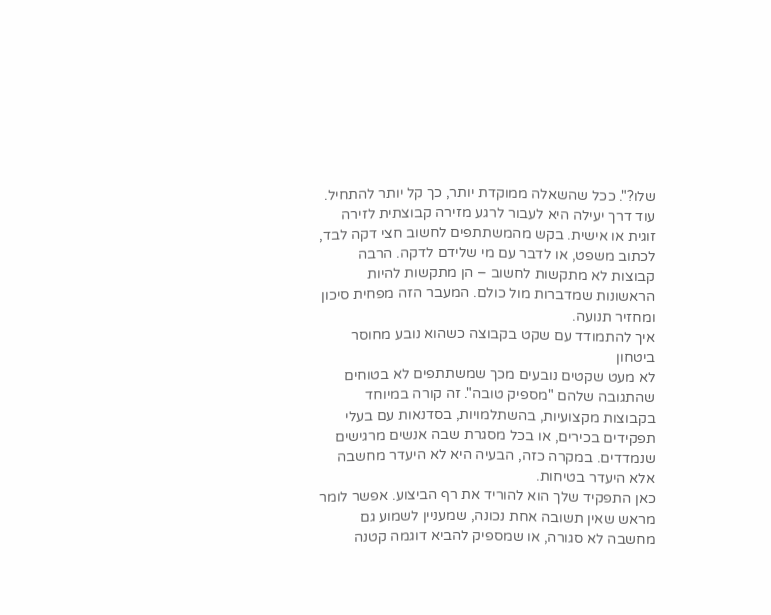שלו?". ככל שהשאלה ממוקדת יותר, כך קל יותר להתחיל.
עוד דרך יעילה היא לעבור לרגע מזירה קבוצתית לזירה זוגית או אישית. בקש מהמשתתפים לחשוב חצי דקה לבד, לכתוב משפט, או לדבר עם מי שלידם לדקה. הרבה קבוצות לא מתקשות לחשוב – הן מתקשות להיות הראשונות שמדברות מול כולם. המעבר הזה מפחית סיכון ומחזיר תנועה.
איך להתמודד עם שקט בקבוצה כשהוא נובע מחוסר ביטחון
לא מעט שקטים נובעים מכך שמשתתפים לא בטוחים שהתגובה שלהם "מספיק טובה". זה קורה במיוחד בקבוצות מקצועיות, בהשתלמויות, בסדנאות עם בעלי תפקידים בכירים, או בכל מסגרת שבה אנשים מרגישים שנמדדים. במקרה כזה, הבעיה היא לא היעדר מחשבה אלא היעדר בטיחות.
כאן התפקיד שלך הוא להוריד את רף הביצוע. אפשר לומר מראש שאין תשובה אחת נכונה, שמעניין לשמוע גם מחשבה לא סגורה, או שמספיק להביא דוגמה קטנה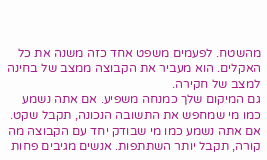מהשטח. לפעמים משפט אחד כזה משנה את כל האקלים. הוא מעביר את הקבוצה ממצב של בחינה למצב של חקירה.
גם המיקום שלך כמנחה משפיע. אם אתה נשמע כמו מי שמחפש את התשובה הנכונה, תקבל שקט. אם אתה נשמע כמו מי שבודק יחד עם הקבוצה מה קורה, תקבל יותר השתתפות. אנשים מגיבים פחות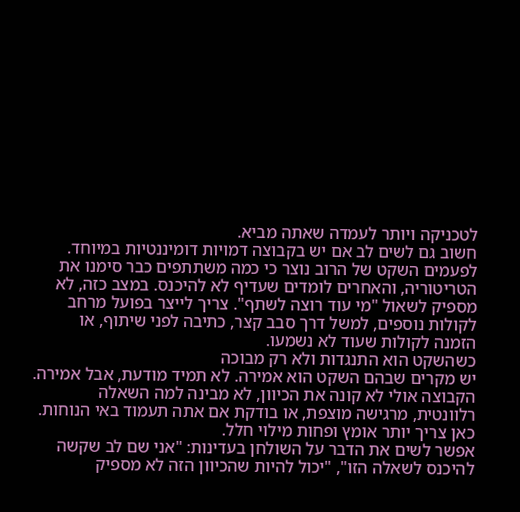לטכניקה ויותר לעמדה שאתה מביא.
חשוב גם לשים לב אם יש בקבוצה דמויות דומיננטיות במיוחד. לפעמים השקט של הרוב נוצר כי כמה משתתפים כבר סימנו את הטריטוריה, והאחרים לומדים שעדיף לא להיכנס. במצב כזה, לא מספיק לשאול "מי עוד רוצה לשתף". צריך לייצר בפועל מרחב לקולות נוספים, למשל דרך סבב קצר, כתיבה לפני שיתוף, או הזמנה לקולות שעוד לא נשמעו.
כשהשקט הוא התנגדות ולא רק מבוכה
יש מקרים שבהם השקט הוא אמירה. לא תמיד מודעת, אבל אמירה. הקבוצה אולי לא קונה את הכיוון, לא מבינה למה השאלה רלוונטית, מרגישה מוצפת, או בודקת אם אתה תעמוד באי הנוחות. כאן צריך יותר אומץ ופחות מילוי חלל.
אפשר לשים את הדבר על השולחן בעדינות: "אני שם לב שקשה להיכנס לשאלה הזו", "יכול להיות שהכיוון הזה לא מספיק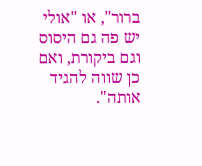ברור", או "אולי יש פה גם היסוס וגם ביקורת, ואם כן שווה להגיד אותה".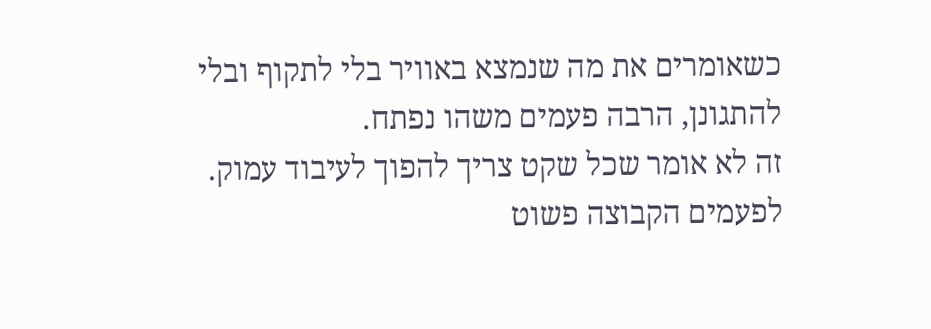כשאומרים את מה שנמצא באוויר בלי לתקוף ובלי להתגונן, הרבה פעמים משהו נפתח.
זה לא אומר שכל שקט צריך להפוך לעיבוד עמוק. לפעמים הקבוצה פשוט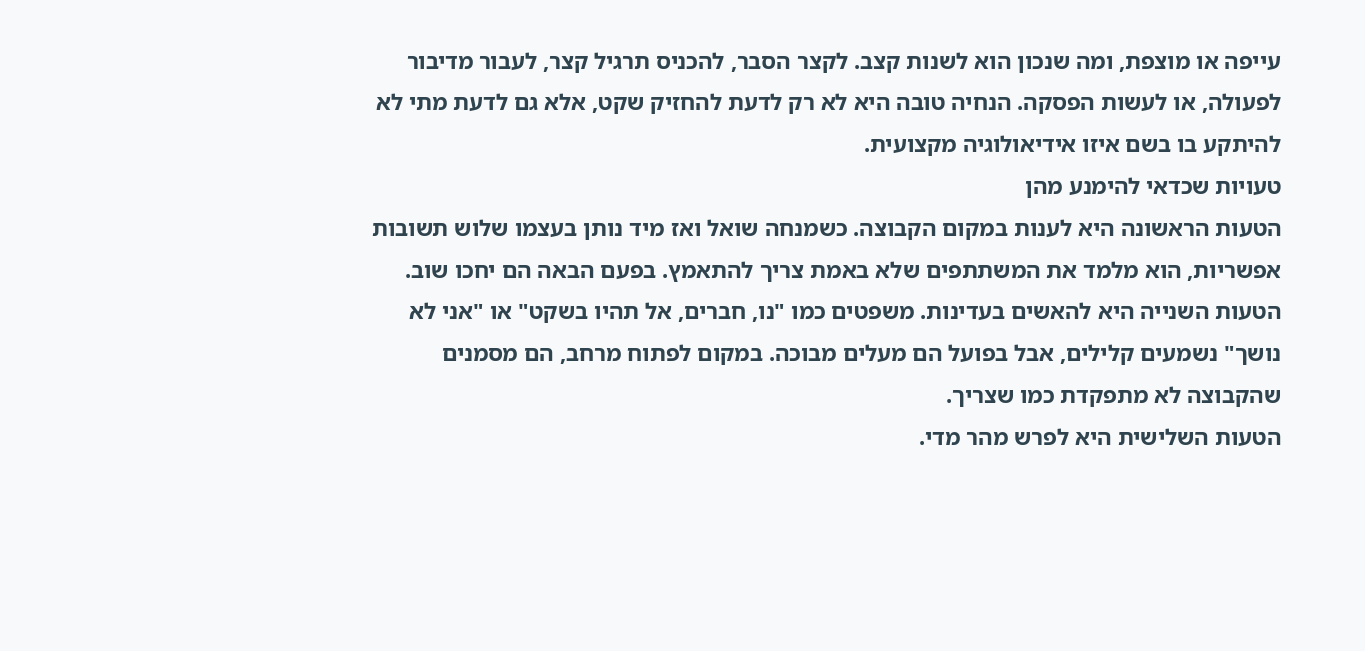עייפה או מוצפת, ומה שנכון הוא לשנות קצב. לקצר הסבר, להכניס תרגיל קצר, לעבור מדיבור לפעולה, או לעשות הפסקה. הנחיה טובה היא לא רק לדעת להחזיק שקט, אלא גם לדעת מתי לא להיתקע בו בשם איזו אידיאולוגיה מקצועית.
טעויות שכדאי להימנע מהן
הטעות הראשונה היא לענות במקום הקבוצה. כשמנחה שואל ואז מיד נותן בעצמו שלוש תשובות אפשריות, הוא מלמד את המשתתפים שלא באמת צריך להתאמץ. בפעם הבאה הם יחכו שוב.
הטעות השנייה היא להאשים בעדינות. משפטים כמו "נו, חברים, אל תהיו בשקט" או "אני לא נושך" נשמעים קלילים, אבל בפועל הם מעלים מבוכה. במקום לפתוח מרחב, הם מסמנים שהקבוצה לא מתפקדת כמו שצריך.
הטעות השלישית היא לפרש מהר מדי.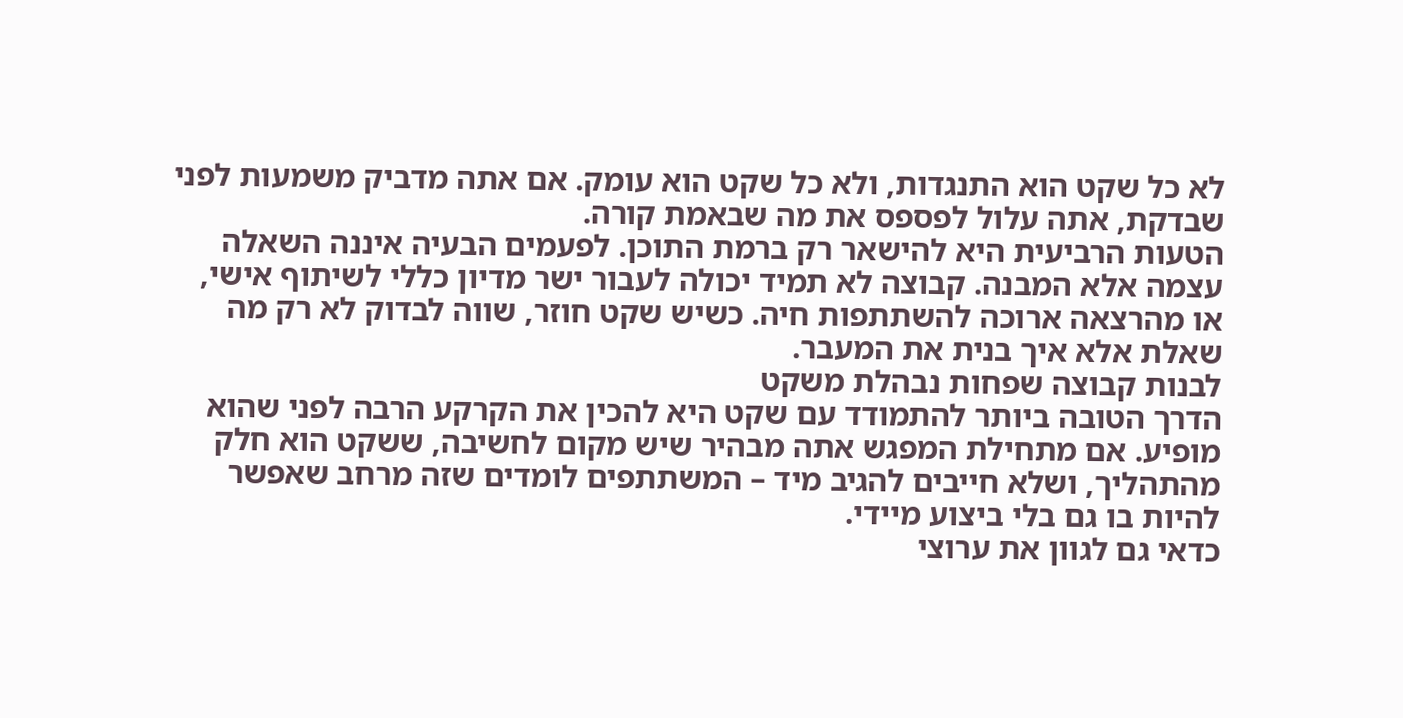לא כל שקט הוא התנגדות, ולא כל שקט הוא עומק. אם אתה מדביק משמעות לפני שבדקת, אתה עלול לפספס את מה שבאמת קורה.
הטעות הרביעית היא להישאר רק ברמת התוכן. לפעמים הבעיה איננה השאלה עצמה אלא המבנה. קבוצה לא תמיד יכולה לעבור ישר מדיון כללי לשיתוף אישי, או מהרצאה ארוכה להשתתפות חיה. כשיש שקט חוזר, שווה לבדוק לא רק מה שאלת אלא איך בנית את המעבר.
לבנות קבוצה שפחות נבהלת משקט
הדרך הטובה ביותר להתמודד עם שקט היא להכין את הקרקע הרבה לפני שהוא מופיע. אם מתחילת המפגש אתה מבהיר שיש מקום לחשיבה, ששקט הוא חלק מהתהליך, ושלא חייבים להגיב מיד – המשתתפים לומדים שזה מרחב שאפשר להיות בו גם בלי ביצוע מיידי.
כדאי גם לגוון את ערוצי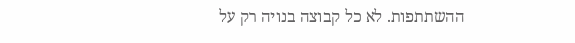ההשתתפות. לא כל קבוצה בנויה רק על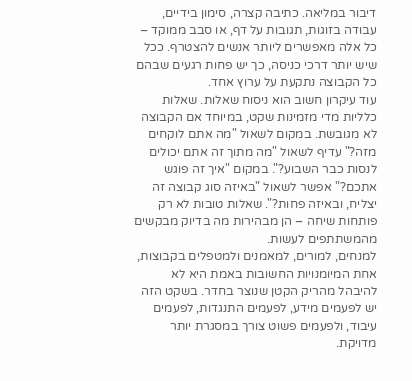דיבור במליאה. כתיבה קצרה, סימון בידיים, עבודה בזוגות, תגובות על דף, או סבב ממוקד – כל אלה מאפשרים ליותר אנשים להצטרף. ככל שיש יותר דרכי כניסה, כך יש פחות רגעים שבהם כל הקבוצה נתקעת על ערוץ אחד.
עוד עיקרון חשוב הוא ניסוח שאלות. שאלות כלליות מדי מזמינות שקט, במיוחד אם הקבוצה לא מגובשת. במקום לשאול "מה אתם לוקחים מזה?" עדיף לשאול "מה מתוך זה אתם יכולים לנסות כבר השבוע?". במקום "איך זה פוגש אתכם?" אפשר לשאול "באיזה סוג קבוצה זה יצליח, ובאיזה פחות?". שאלות טובות לא רק פותחות שיחה – הן מבהירות מה בדיוק מבקשים מהמשתתפים לעשות.
למנחים, למורים, למאמנים ולמטפלים בקבוצות, אחת המיומנויות החשובות באמת היא לא להיבהל מהריק הקטן שנוצר בחדר. בשקט הזה יש לפעמים מידע, לפעמים התנגדות, לפעמים עיבוד, ולפעמים פשוט צורך במסגרת יותר מדויקת.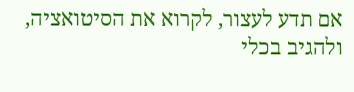אם תדע לעצור, לקרוא את הסיטואציה, ולהגיב בכלי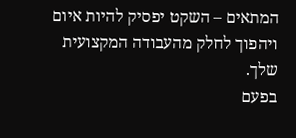המתאים – השקט יפסיק להיות איום ויהפוך לחלק מהעבודה המקצועית שלך.
בפעם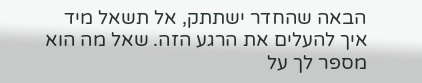הבאה שהחדר ישתתק, אל תשאל מיד איך להעלים את הרגע הזה. שאל מה הוא מספר לך על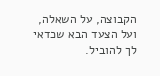הקבוצה, על השאלה, ועל הצעד הבא שכדאי לך להוביל.